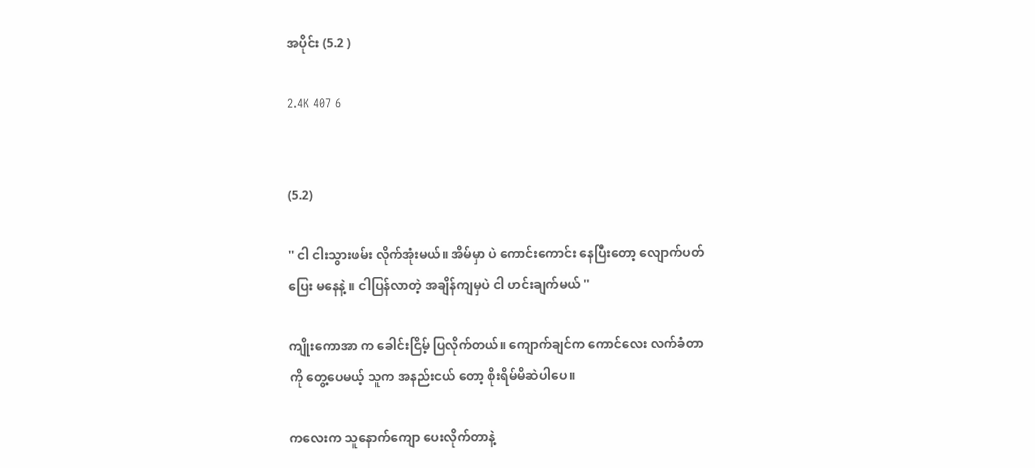အပိုင်း (5.2 )

2.4K 407 6


(5.2)

'' ငါ ငါးသွားဖမ်း လိုက်အုံးမယ်။ အိမ်မှာ ပဲ ကောင်းကောင်း နေပြီးတော့ လျောက်ပတ်ပြေး မနေနဲ့ ။ ငါပြန်လာတဲ့ အချိန်ကျမှပဲ ငါ ဟင်းချက်မယ် ''

ကျိုးကောအာ က ခေါင်းငြိမ့် ပြလိုက်တယ်။ ကျောက်ချင်က ကောင်လေး လက်ခံတာ ကို တွေ့ပေမယ့် သူက အနည်းငယ် တော့ စိုးရိမ်မိဆဲပါပေ။

ကလေးက သူနောက်ကျော ပေးလိုက်တာနဲ့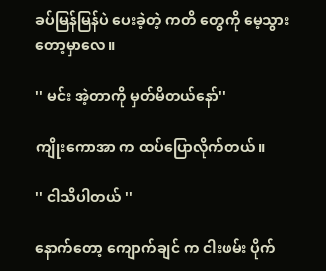ခပ်မြန်မြန်ပဲ ပေးခဲ့တဲ့ ကတိ တွေကို မေ့သွားတော့မှာလေ။

'' မင်း အဲ့တာကို မှတ်မိတယ်နော်''

ကျိုးကောအာ က ထပ်ပြောလိုက်တယ်။

'' ငါသိပါတယ် ''

နောက်တော့ ကျောက်ချင် က ငါးဖမ်း ပိုက်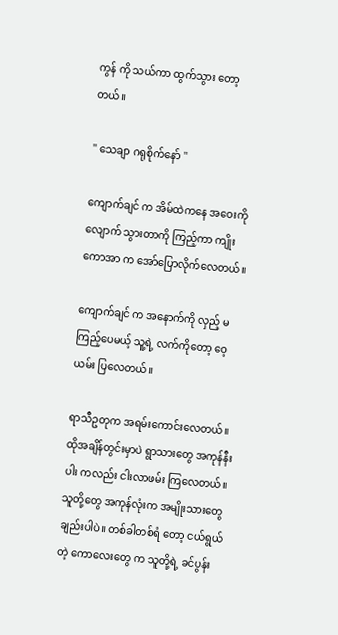ကွန် ကို သယ်ကာ ထွက်သွား တော့တယ်။

'' သေချာ ဂရုစိုက်နော် ''

ကျောက်ချင် က အိမ်ထဲကနေ အဝေးကိုလျောက် သွားတာကို ကြည့်ကာ ကျိုးကောအာ က အော်ပြောလိုက်လေတယ်။

ကျောက်ချင် က အနောက်ကို လှည့် မကြည့်ပေမယ့် သူ့ရဲ့ လက်ကိုတော့ ဝေ့ယမ်း ပြလေတယ်။

ရာသီဥတုက အရမ်းကောင်းလေတယ်။ ထိုအချိန်တွင်းမှာပဲ ရွာသားတွေ အကုန်နီးပါး ကလည်း ငါးလာဖမ်း ကြလေတယ်။ သူတို့တွေ အကုန်လုံးက အမျိုးသားတွေချည်းပါပဲ။ တစ်ခါတစ်ရံ တော့ ငယ်ရွယ်တဲ့ ကောလေးတွေ က သူတို့ရဲ့ ခင်ပွန်း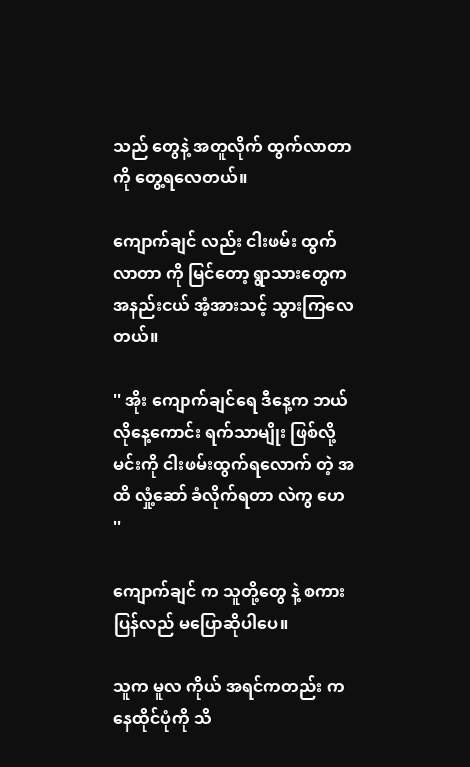သည် တွေနဲ့ အတူလိုက် ထွက်လာတာ ကို တွေ့ရလေတယ်။

ကျောက်ချင် လည်း ငါးဖမ်း ထွက်လာတာ ကို မြင်တော့ ရွာသားတွေက အနည်းငယ် အံ့အားသင့် သွားကြလေတယ်။

'' အိုး ကျောက်ချင်ရေ ဒီနေ့က ဘယ်လိုနေ့ကောင်း ရက်သာမျိုး ဖြစ်လို့ မင်းကို ငါးဖမ်းထွက်ရလောက် တဲ့ အထိ လှုံ့ဆော် ခံလိုက်ရတာ လဲကွ ဟေ ''

ကျောက်ချင် က သူတို့တွေ နဲ့ စကားပြန်လည် မပြောဆိုပါပေ။

သူက မူလ ကိုယ် အရင်ကတည်း က နေထိုင်ပုံကို သိ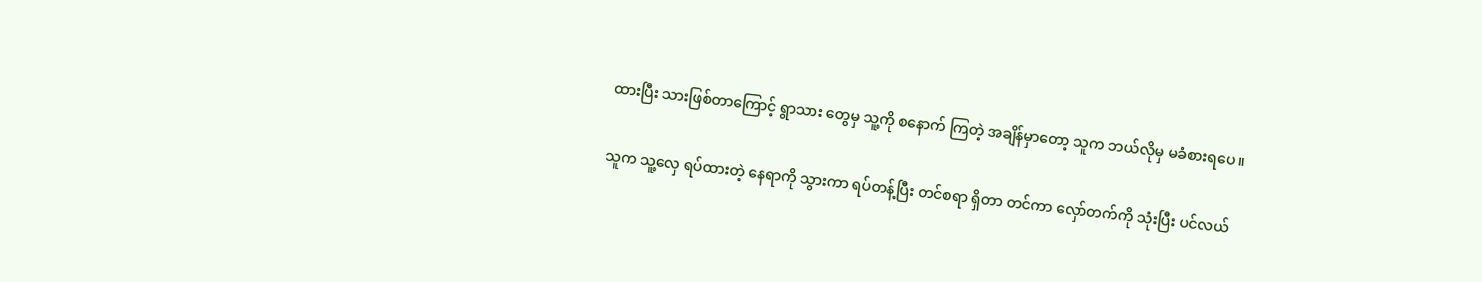ထားပြီး သားဖြစ်တာကြောင့် ရွာသား တွေမှ သူ့ကို စနောက် ကြတဲ့ အချိန်မှာတော့ သူက ဘယ်လိုမှ မခံစားရပေ။

သူက သူ့လှေ ရပ်ထားတဲ့ နေရာကို သွားကာ ရပ်တန့်ပြီး တင်စရာ ရှိတာ တင်ကာ လှော်တက်ကို သုံးပြီး ပင်လယ်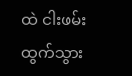ထဲ ငါးဖမ်း ထွက်သွား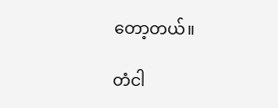တော့တယ်။

တံငါ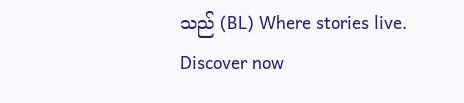သည် (BL) Where stories live. Discover now